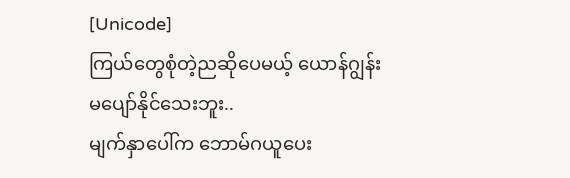[Unicode]
ကြယ်တွေစုံတဲ့ညဆိုပေမယ့် ယောန်ဂျွန်းမပျော်နိုင်သေးဘူး..
မျက်နှာပေါ်က ဘောမ်ဂယူပေး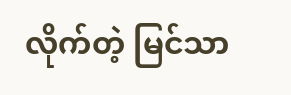လိုက်တဲ့ မြင်သာ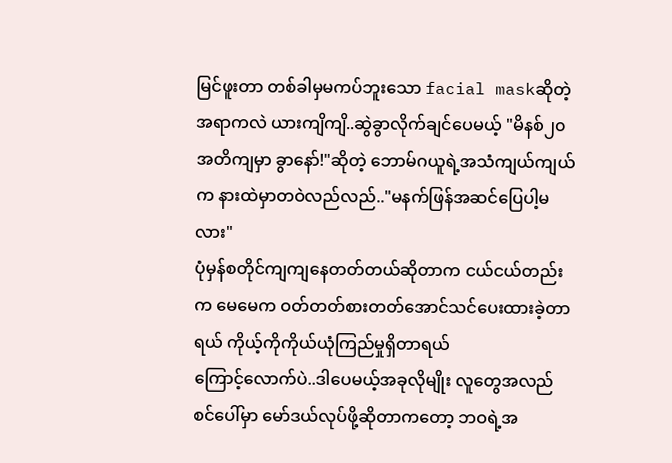မြင်ဖူးတာ တစ်ခါမှမကပ်ဘူးသော facial maskဆိုတဲ့အရာကလဲ ယားကျိကျိ..ဆွဲခွာလိုက်ချင်ပေမယ့် "မိနစ်၂၀အတိကျမှာ ခွာနော်!"ဆိုတဲ့ ဘောမ်ဂယူရဲ့အသံကျယ်ကျယ်က နားထဲမှာတဝဲလည်လည်.."မနက်ဖြန်အဆင်ပြေပါ့မလား"
ပုံမှန်စတိုင်ကျကျနေတတ်တယ်ဆိုတာက ငယ်ငယ်တည်းက မေမေက ဝတ်တတ်စားတတ်အောင်သင်ပေးထားခဲ့တာရယ် ကိုယ့်ကိုကိုယ်ယုံကြည်မှုရှိတာရယ်
ကြောင့်လောက်ပဲ..ဒါပေမယ့်အခုလိုမျိုး လူတွေအလည် စင်ပေါ်မှာ မော်ဒယ်လုပ်ဖို့ဆိုတာကတော့ ဘဝရဲ့အ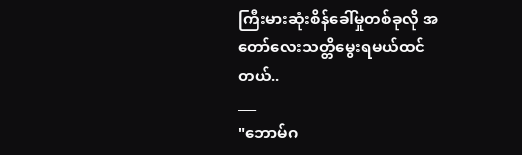ကြီးမားဆုံးစိန်ခေါ်မှုတစ်ခုလို အတော်လေးသတ္တိမွေးရမယ်ထင်တယ်..
___
"ဘောမ်ဂ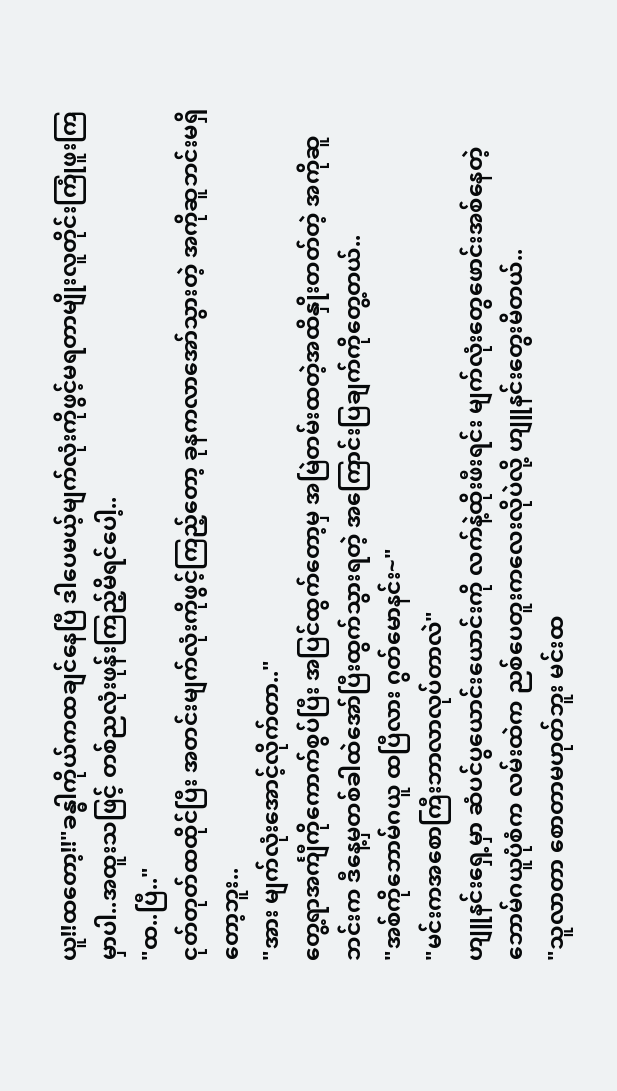ယူ!!ထတော့!!"ခန္ဓါကိုယ်ကထချင်နေပြီ ဒါပေမယ့်မျက်လုံးကိုဖွင့်မရတာမျိုးလူတိုင်းကြုံဖူးကြမှာပါ..အထူးသဖြင့် တစ်ညလုံးဖုန်းကြည့်မိရင်ပေါ့..
"ထ..ပြီ.."
ငုတ်တုတ်ထထိုင်ပြီး အတင်းမျက်လုံးကိုဖွင့်ကြည့်တော့ ခုနကလာအော်သွားတဲ့ အကိုဆူဘင်းမရှိတော့ဘူး..
"အား မျက်လုံးအောင့်လိုက်တာ.."
တွေ့ရာအင်္ကျီကိုကောက်စွပ်ပြီး အပြင်ထွက်တော့မှ အမြဲတမ်းထတဲ့အထိနှိုးတတ်တဲ့ အကိုဆူဘင်းက ဒီနေ့မှတစ်ခါထဲအော်ပြီးထွက်သွားရတဲ့ အကြောင်းပြချက်ကိုတွေ့တယ်..
"အစ်ကိုဘောမ်ဂယူ ထပြီလား ဂွတ်မောနင်း~"
"မင်းကအစောကြီးဘာလာလုပ်တာလဲ"
ဟျူနင်းရှေ့မှာ ဆံပင်ပွယောင်းယောင်းကို လက်နဲ့ထိုးဖီးရင်း မျက်လုံးတွေဖောင်းအစ်နေတဲ့ ဘောမ်ဂယူပုံစံက လမ်းထဲက ညစ်ပေတူးကလေးလိုပဲလို့ ဟျူနင်းတွေးမိတယ်..
"သူလာတာ စောတာမဟုတ်ဘူး မင်းထ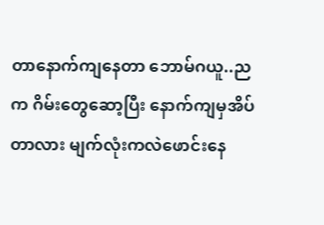တာနောက်ကျနေတာ ဘောမ်ဂယူ..ညက ဂိမ်းတွေဆော့ပြီး နောက်ကျမှအိပ်တာလား မျက်လုံးကလဲဖောင်းနေ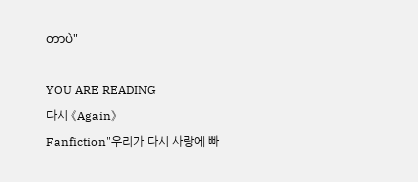တာပဲ"

YOU ARE READING
다시 《Again》
Fanfiction"우리가 다시 사랑에 빠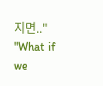지면.." "What if we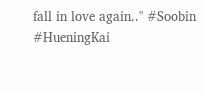fall in love again.." #Soobin #HueningKai